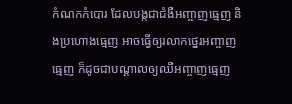កំណកកំបោរ ដែលបង្កជាជំងឺអញ្ចាញធ្មេញ និងប្រហោងធ្មេញ អាចធ្វើឲ្យរលាកថ្នេរអញ្ចាញធ្មេញ ក៏ដូចជាបណ្ដាលឲ្យឈឺអញ្ចាញធ្មេញ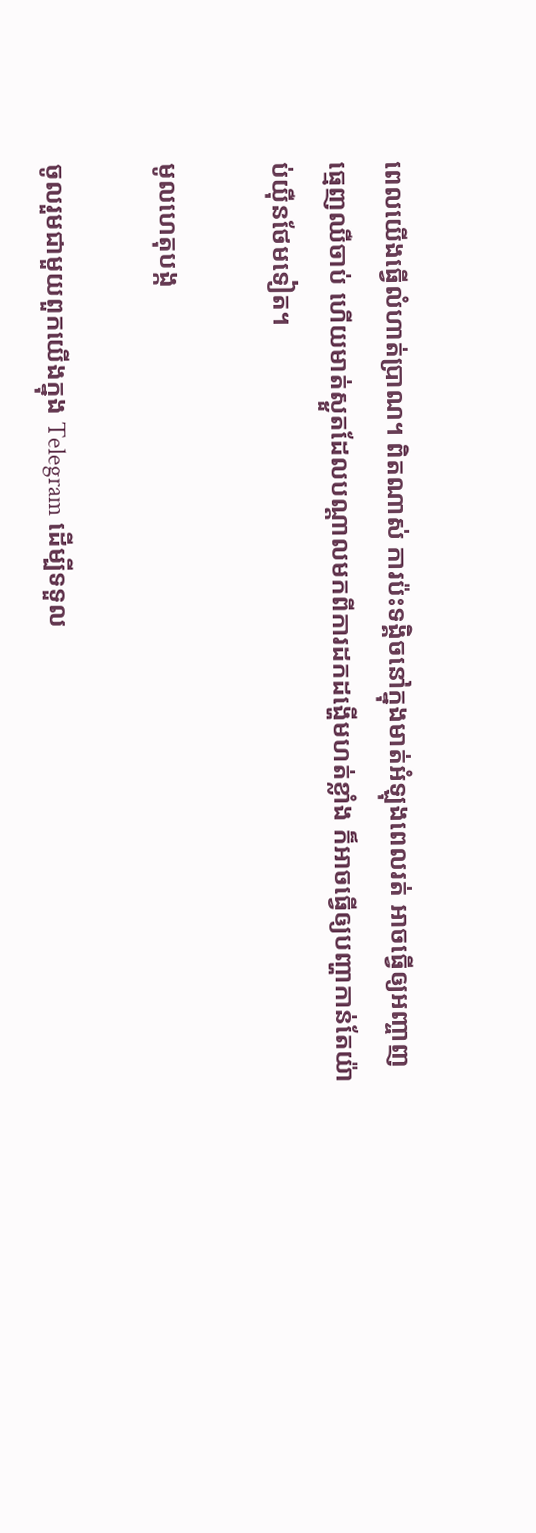ពេលយើងធ្វើលំហាត់ប្រាណ។ ពិតណាស់ ការប៉ះទង្គិចនៅក្នុងមាត់អំឡុងពេលរត់ អាចធ្វើឲ្យអញ្ចាញធ្មេញឈឺចាប់ ហើយមាត់ស្ងួតដែលបណ្ដាលមកពីការដកដង្ហើមហត់ខ្លាំង ក៏អាចធ្វើឲ្យបញ្ហាកាន់តែយ៉ាប់យ៉ឺនថែមទៀត។

មូលហេតុបង្ក

ចូលរួមជាមួយពួកយើងក្នុង Telegram ដើម្បីទទួល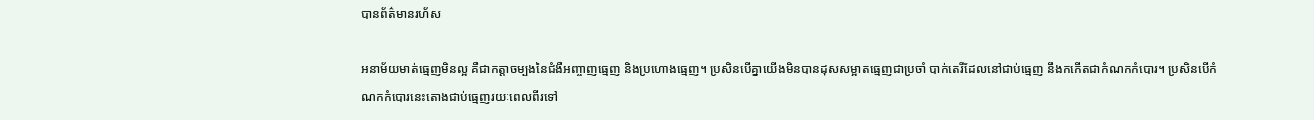បានព័ត៌មានរហ័ស

អនាម័យមាត់ធ្មេញមិនល្អ គឺជាកត្តាចម្បងនៃជំងឺអញ្ចាញធ្មេញ និងប្រហោងធ្មេញ។ ប្រសិនបើគ្នាយើងមិនបានដុសសម្អាតធ្មេញជាប្រចាំ បាក់តេរីដែលនៅជាប់ធ្មេញ នឹងកកើតជាកំណកកំបោរ។ ប្រសិនបើកំណកកំបោរនេះតោងជាប់ធ្មេញរយៈពេលពីរទៅ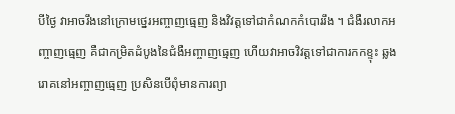បីថ្ងៃ វាអាចរឹងនៅក្រោមថ្នេរអញ្ចាញធ្មេញ និងវិវត្តទៅជាកំណកកំបោររឹង ។ ជំងឺរលាកអញ្ចាញធ្មេញ គឺជាកម្រិតដំបូងនៃជំងឺអញ្ចាញធ្មេញ ហើយវាអាចវិវត្តទៅជាការកកខ្ទុះ ឆ្លងរោគនៅអញ្ចាញធ្មេញ ប្រសិនបើពុំមានការព្យា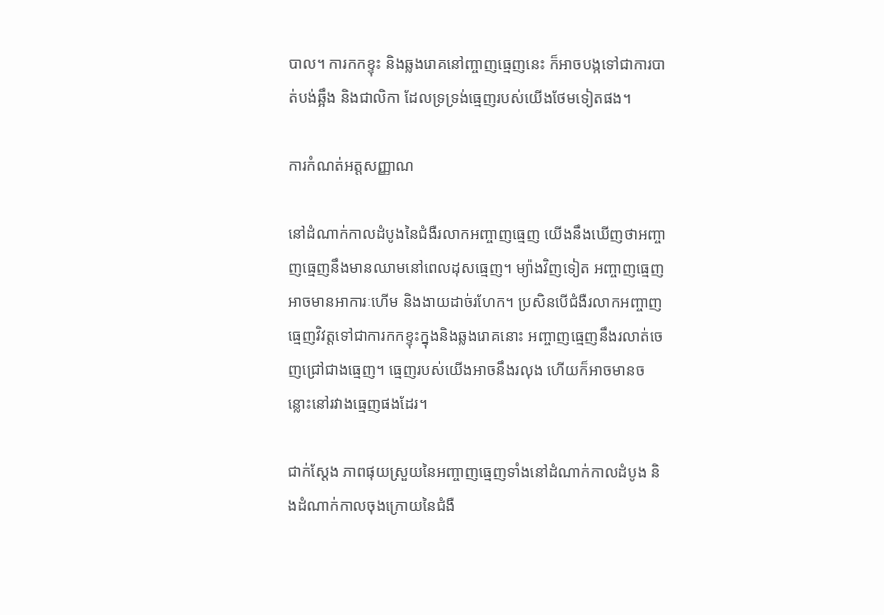បាល។ ការកកខ្ទុះ និងឆ្លងរោគនៅញ្ចាញធ្មេញនេះ ក៏អាចបង្កទៅជាការបាត់បង់ឆ្អឹង និងជាលិកា ដែលទ្រទ្រង់ធ្មេញរបស់យើងថែមទៀតផង។

ការកំណត់អត្តសញ្ញាណ

នៅដំណាក់កាលដំបូងនៃជំងឺរលាកអញ្ចាញធ្មេញ យើងនឹងឃើញថាអញ្ចាញធ្មេញនឹងមានឈាមនៅពេលដុសធ្មេញ។ ម្យ៉ាងវិញទៀត អញ្ចាញធ្មេញអាចមានអាការៈហើម និងងាយដាច់រហែក។ ប្រសិនបើជំងឺរលាកអញ្ចាញធ្មេញវិវត្តទៅជាការកកខ្ទុះក្នុងនិងឆ្លងរោគនោះ អញ្ចាញធ្មេញនឹងរលាត់ចេញជ្រៅជាងធ្មេញ។ ធ្មេញរបស់យើងអាចនឹងរលុង ហើយក៏អាចមានចន្លោះនៅរវាងធ្មេញផងដែរ។

ជាក់ស្ដែង ភាពផុយស្រួយនៃអញ្ចាញធ្មេញទាំងនៅដំណាក់កាលដំបូង និងដំណាក់កាលចុងក្រោយនៃជំងឺ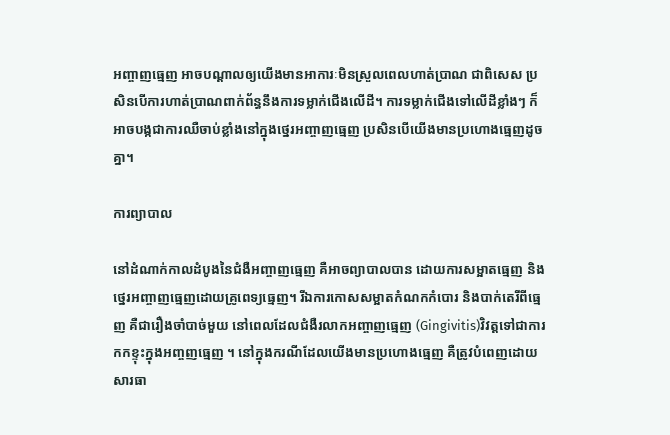អញ្ចាញធ្មេញ អាចបណ្ដាលឲ្យយើងមានអាការៈមិនស្រួលពេលហាត់ប្រាណ ជាពិសេស ប្រសិនបើការហាត់ប្រាណពាក់ព័ន្ធនឹងការទម្លាក់ជើងលើដី។ ការទម្លាក់ជើងទៅលើដីខ្លាំងៗ ក៏អាចបង្កជាការឈឺចាប់ខ្លាំងនៅក្នុងថ្នេរអញ្ចាញធ្មេញ ប្រសិនបើយើងមានប្រហោងធ្មេញដូចគ្នា។

ការព្យាបាល

នៅដំណាក់កាលដំបូងនៃជំងឺអញ្ចាញធ្មេញ គឺអាចព្យាបាលបាន ដោយការសម្អាតធ្មេញ និងថ្នេរអញ្ចាញធ្មេញដោយគ្រូពេទ្យធ្មេញ។ រីឯការកោសសម្អាតកំណកកំបោរ និងបាក់តេរីពីធ្មេញ គឺជារឿងចាំបាច់មួយ នៅពេលដែលជំងឺរលាកអញ្ចាញធ្មេញ (Gingivitis)វិវត្តទៅជាការកកខ្ទុះក្នុងអញ្ចញធ្មេញ ។ នៅក្នុងករណីដែលយើងមានប្រហោងធ្មេញ គឺត្រូវបំពេញដោយសារធា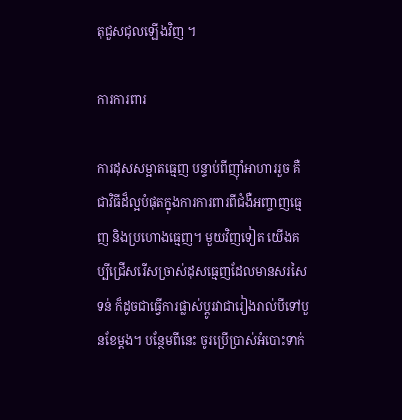តុជួសជុលឡើងវិញ ។

ការការពារ

ការដុសសម្អាតធ្មេញ បន្ទាប់ពីញ៉ាំអាហាររួច គឺជាវិធីដ៏ល្អបំផុតក្នុងការការពារពីជំងឺអញ្ចាញធ្មេញ និងប្រហោងធ្មេញ។ មួយវិញទៀត យើងគប្បីជ្រើសរើសច្រាស់ដុសធ្មេញដែលមានសរសៃទន់ ក៏ដូចជាធ្វើការផ្លាស់ប្ដូរវាជារៀងរាល់បីទៅបួនខែម្ដង។ បន្ថែមពីនេះ ចូរប្រើប្រាស់អំបោះទាក់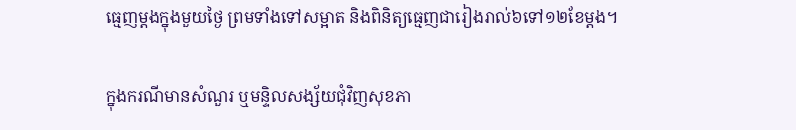ធ្មេញម្ដងក្នុងមួយថ្ងៃ ព្រមទាំងទៅសម្អាត និងពិនិត្យធ្មេញជារៀងរាល់៦ទៅ១២ខែម្ដង។

ក្នុងករណីមានសំណួរ ឬមន្ទិលសង្ស័យជុំវិញសុខភា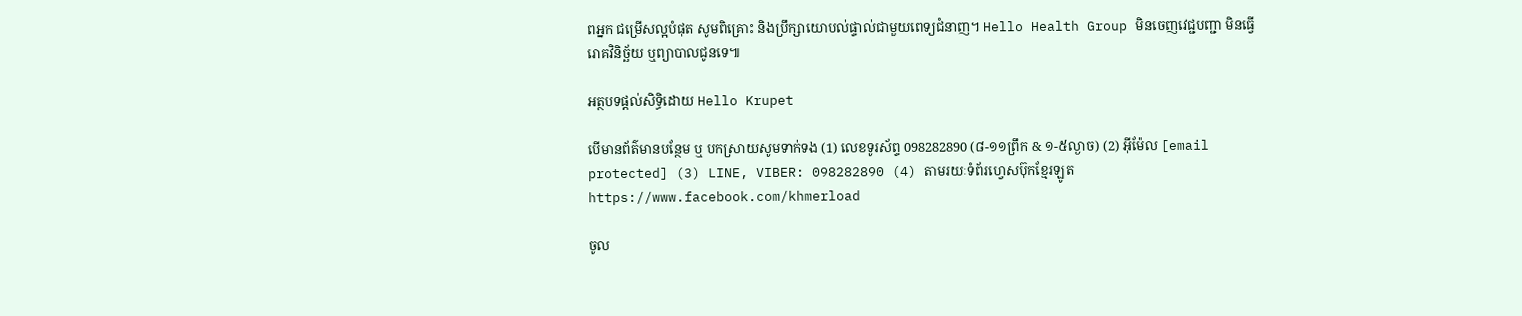ពអ្នក ជម្រើសល្អបំផុត សូមពិគ្រោះ និងប្រឹក្សាយោបល់ផ្ទាល់ជាមួយពេទ្យជំនាញ។ Hello Health Group មិនចេញវេជ្ជបញ្ជា មិនធ្វើរោគវិនិច្ឆ័យ ឬព្យាបាលជូនទេ៕

អត្ថបទផ្ដល់សិទ្ធិដោយ Hello Krupet

បើមានព័ត៌មានបន្ថែម ឬ បកស្រាយសូមទាក់ទង (1) លេខទូរស័ព្ទ 098282890 (៨-១១ព្រឹក & ១-៥ល្ងាច) (2) អ៊ីម៉ែល [email protected] (3) LINE, VIBER: 098282890 (4) តាមរយៈទំព័រហ្វេសប៊ុកខ្មែរឡូត https://www.facebook.com/khmerload

ចូល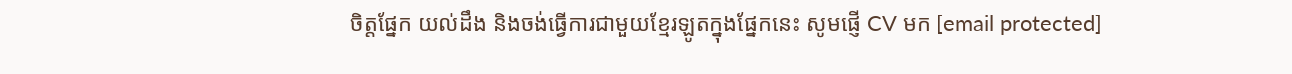ចិត្តផ្នែក យល់ដឹង និងចង់ធ្វើការជាមួយខ្មែរឡូតក្នុងផ្នែកនេះ សូមផ្ញើ CV មក [email protected]